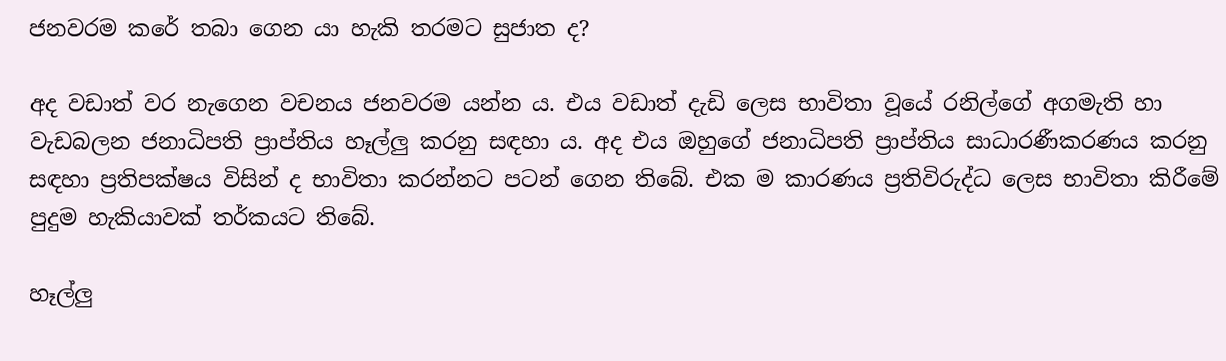ජනවරම කරේ තබා ගෙන යා හැකි තරමට සුජාත ද?

අද වඩාත් වර නැගෙන වචනය ජනවරම යන්න ය. එය වඩාත් දැඩි ලෙස භාවිතා වූයේ රනිල්ගේ අගමැති හා වැඩබලන ජනාධිපති ප්‍රාප්තිය හෑල්ලු කරනු සඳහා ය. අද එය ඔහුගේ ජනාධිපති ප්‍රාප්තිය සාධාරණීකරණය කරනු සඳහා ප්‍රතිපක්ෂය විසින් ද භාවිතා කරන්නට පටන් ගෙන තිබේ. එක ම කාරණය ප්‍රතිවිරුද්ධ ලෙස භාවිතා කිරීමේ පුදුම හැකියාවක් තර්කයට තිබේ.

හෑල්ලු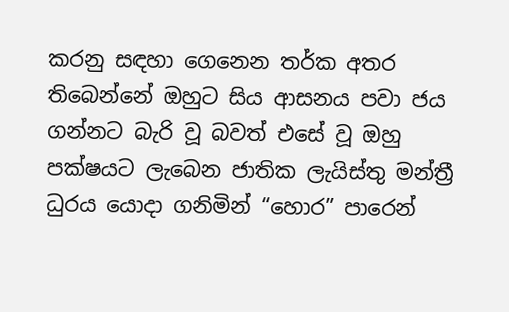කරනු සඳහා ගෙනෙන තර්ක අතර තිබෙන්නේ ඔහුට සිය ආසනය පවා ජය ගන්නට බැරි වූ බවත් එසේ වූ ඔහු පක්ෂයට ලැබෙන ජාතික ලැයිස්තු මන්ත්‍රී ධුරය යොදා ගනිමින් “හොර” පාරෙන්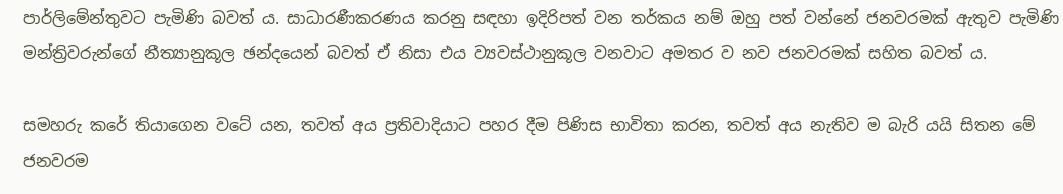පාර්ලිමේන්තුවට පැමිණි බවත් ය. සාධාරණීකරණය කරනු සඳහා ඉදිරිපත් වන තර්කය නම් ඔහු පත් වන්නේ ජනවරමක් ඇතුව පැමිණි මන්ත්‍රිවරුන්ගේ නීත්‍යානුකූල ඡන්දයෙන් බවත් ඒ නිසා එය ව්‍යවස්ථානුකූල වනවාට අමතර ව නව ජනවරමක් සහිත බවත් ය.

සමහරු කරේ තියාගෙන වටේ යන, තවත් අය ප්‍රතිවාදියාට පහර දීම පිණිස භාවිතා කරන, තවත් අය නැතිව ම බැරි යයි සිතන මේ ජනවරම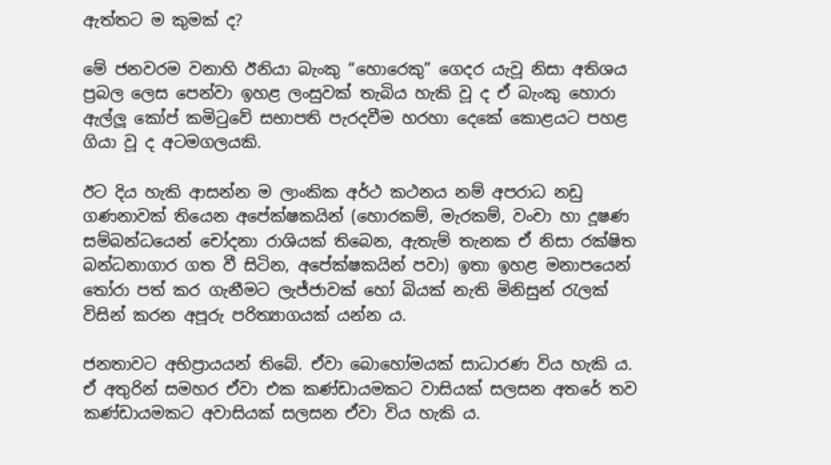ඇත්තට ම කුමක් ද?

මේ ජනවරම වනාහි ඊනියා බැංකු “හොරෙකු” ගෙදර යැවූ නිසා අතිශය ප්‍රබල ලෙස පෙන්වා ඉහළ ලංසුවක් තැබිය හැකි වූ ද ඒ බැංකු හොරා ඇල්ලූ කෝප් කමිටුවේ සභාපති පැරදවීම හරහා දෙකේ කොළයට පහළ ගියා වූ ද අටමගලයකි.

ඊට දිය හැකි ආසන්න ම ලාංකික අර්ථ කථනය නම් අපරාධ නඩු ගණනාවක් තියෙන අපේක්ෂකයින් (හොරකම්, මැරකම්, වංචා හා දූෂණ සම්බන්ධයෙන් චෝදනා රාශියක් තිබෙන, ඇතැම් තැනක ඒ නිසා රක්ෂිත බන්ධනාගාර ගත වී සිටින, අපේක්ෂකයින් පවා) ඉතා ඉහළ මනාපයෙන් තෝරා පත් කර ගැනීමට ලැජ්ජාවක් හෝ බියක් නැති මිනිසුන් රැලක් විසින් කරන අපූරු පරිත්‍යාගයක් යන්න ය.

ජනතාවට අභිප්‍රායයන් තිබේ. ඒවා බොහෝමයක් සාධාරණ විය හැකි ය. ඒ අතුරින් සමහර ඒවා එක කණ්ඩායමකට වාසියක් සලසන අතරේ තව කණ්ඩායමකට අවාසියක් සලසන ඒවා විය හැකි ය.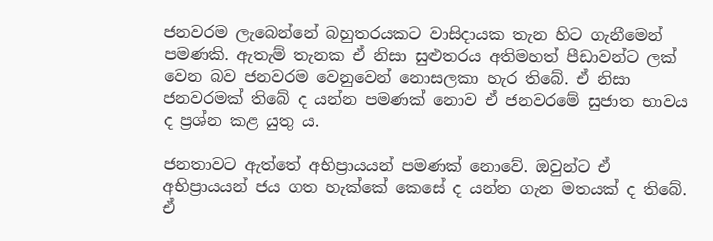ජනවරම ලැබෙන්නේ බහුතරයකට වාසිදායක තැන හිට ගැනීමෙන් පමණකි. ඇතැම් තැනක ඒ නිසා සුළුතරය අතිමහත් පීඩාවන්ට ලක් වෙන බව ජනවරම වෙනුවෙන් නොසලකා හැර තිබේ. ඒ නිසා ජනවරමක් තිබේ ද යන්න පමණක් නොව ඒ ජනවරමේ සුජාත භාවය ද ප්‍රශ්න කළ යුතු ය.

ජනතාවට ඇත්තේ අභිප්‍රායයන් පමණක් නොවේ. ඔවුන්ට ඒ අභිප්‍රායයන් ජය ගත හැක්කේ කෙසේ ද යන්න ගැන මතයක් ද තිබේ. ඒ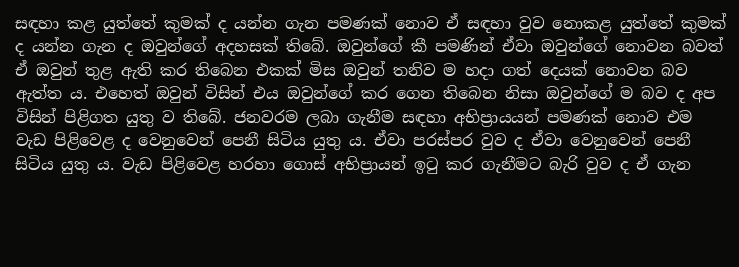සඳහා කළ යුත්තේ කුමක් ද යන්න ගැන පමණක් නොව ඒ සඳහා වුව නොකළ යුත්තේ කුමක් ද යන්න ගැන ද ඔවුන්ගේ අදහසක් තිබේ. ඔවුන්ගේ කී පමණින් ඒවා ඔවුන්ගේ නොවන බවත් ඒ ඔවුන් තුළ ඇති කර තිබෙන එකක් මිස ඔවුන් තනිව ම හදා ගත් දෙයක් නොවන බව ඇත්ත ය. එහෙත් ඔවුන් විසින් එය ඔවුන්ගේ කර ගෙන තිබෙන නිසා ඔවුන්ගේ ම බව ද අප විසින් පිළිගත යුතු ව තිබේ. ජනවරම ලබා ගැනීම සඳහා අභිප්‍රායයන් පමණක් නොව එම වැඩ පිළිවෙළ ද වෙනුවෙන් පෙනී සිටිය යුතු ය. ඒවා පරස්පර වුව ද ඒවා වෙනුවෙන් පෙනී සිටිය යුතු ය. වැඩ පිළිවෙළ හරහා ගොස් අභිප්‍රායන් ඉටු කර ගැනීමට බැරි වුව ද ඒ ගැන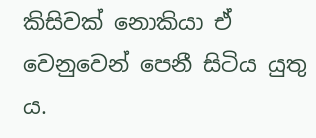කිසිවක් නොකියා ඒ වෙනුවෙන් පෙනී සිටිය යුතු ය.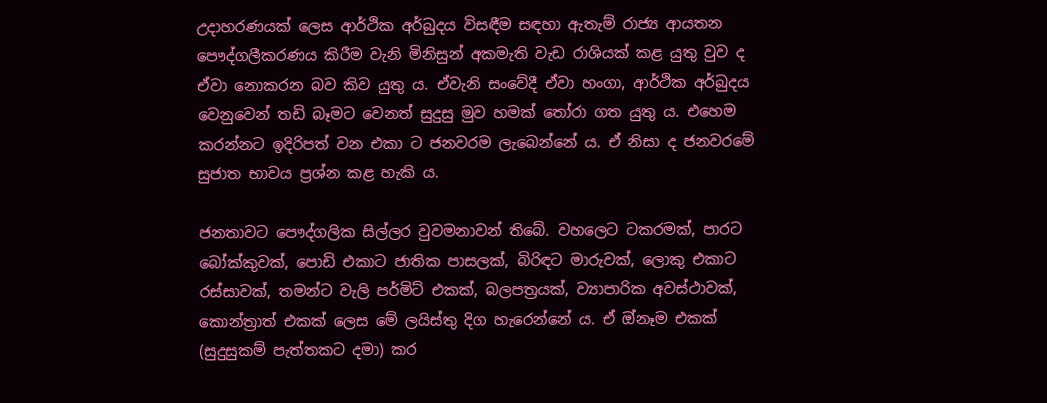උදාහරණයක් ලෙස ආර්ථික අර්බුදය විසඳීම සඳහා ඇතැම් රාජ්‍ය ආයතන පෞද්ගලීකරණය කිරීම වැනි මිනිසුන් අකමැති වැඩ රාශියක් කළ යුතු වුව ද ඒවා නොකරන බව කිව යුතු ය. ඒවැනි සංවේදී ඒවා හංගා, ආර්ථික අර්බුදය වෙනුවෙන් තඩි බෑමට වෙනත් සුදුසු මුව හමක් තෝරා ගත යුතු ය. එහෙම කරන්නට ඉදිරිපත් වන එකා ට ජනවරම ලැබෙන්නේ ය. ඒ නිසා ද ජනවරමේ සුජාත භාවය ප්‍රශ්න කළ හැකි ය.

ජනතාවට පෞද්ගලික සිල්ලර වුවමනාවන් තිබේ. වහලෙට ටකරමක්, පාරට බෝක්කුවක්, පොඩි එකාට ජාතික පාසලක්, බිරිඳට මාරුවක්, ලොකු එකාට රස්සාවක්, තමන්ට වැලි පර්මිට් එකක්, බලපත්‍රයක්, ව්‍යාපාරික අවස්ථාවක්, කොන්ත්‍රාත් එකක් ලෙස මේ ලයිස්තු දිග හැරෙන්නේ ය. ඒ ඔ්නෑම එකක් (සුදුසුකම් පැත්තකට දමා) කර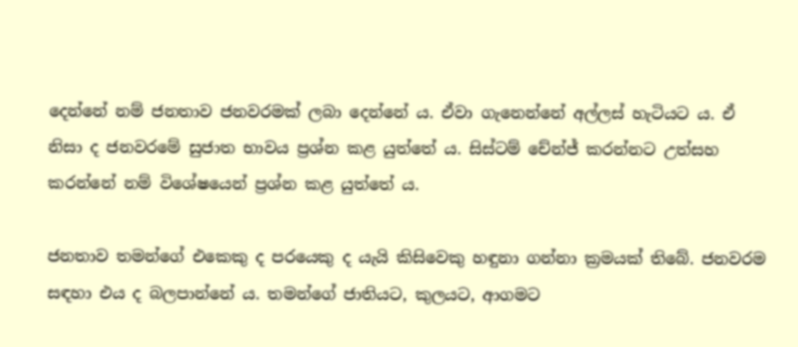දෙන්නේ නම් ජනතාව ජනවරමක් ලබා දෙන්නේ ය. ඒවා ගැනෙන්නේ අල්ලස් හැටියට ය. ඒ නිසා ද ජනවරමේ සුජාත භාවය ප්‍රශ්න කළ යුත්තේ ය. සිස්ටම් චේන්ජ් කරන්නට උත්සහ කරන්නේ නම් විශේෂයෙන් ප්‍රශ්න කළ යුත්තේ ය.

ජනතාව තමන්ගේ එකෙකු ද පරයෙකු ද යැයි කිසිවෙකු හඳුනා ගන්නා ක්‍රමයක් තිබේ. ජනවරම සඳහා එය ද බලපාන්නේ ය. තමන්ගේ ජාතියට, කුලයට, ආගමට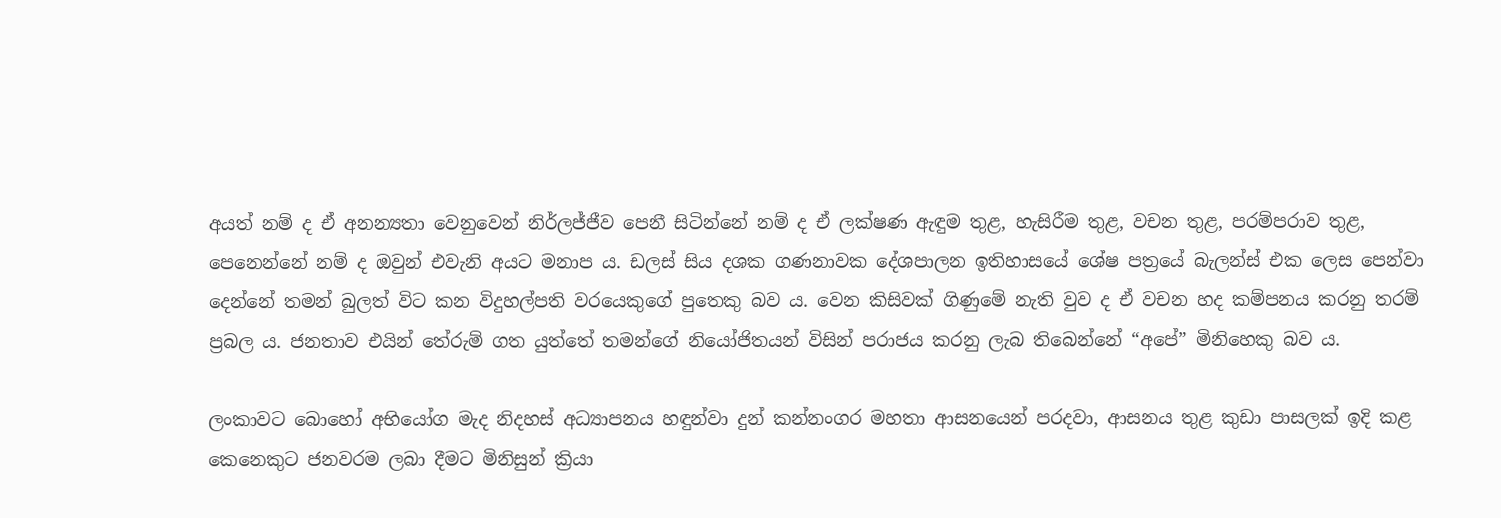අයත් නම් ද ඒ අනන්‍යතා වෙනුවෙන් නිර්ලජ්ජීව පෙනී සිටින්නේ නම් ද ඒ ලක්ෂණ ඇඳුම තුළ, හැසිරීම තුළ, වචන තුළ, පරම්පරාව තුළ, පෙනෙන්නේ නම් ද ඔවුන් එවැනි අයට මනාප ය. ඩලස් සිය දශක ගණනාවක දේශපාලන ඉතිහාසයේ ශේෂ පත්‍රයේ බැලන්ස් එක ලෙස පෙන්වා දෙන්නේ තමන් බුලත් විට කන විදුහල්පති වරයෙකුගේ පුතෙකු බව ය. වෙන කිසිවක් ගිණුමේ නැති වුව ද ඒ වචන හද කම්පනය කරනු තරම් ප්‍රබල ය. ජනතාව එයින් තේරුම් ගත යුත්තේ තමන්ගේ නියෝජිතයන් විසින් පරාජය කරනු ලැබ තිබෙන්නේ “අපේ” මිනිහෙකු බව ය.

ලංකාවට බොහෝ අභියෝග මැද නිදහස් අධ්‍යාපනය හඳුන්වා දුන් කන්නංගර මහතා ආසනයෙන් පරදවා, ආසනය තුළ කුඩා පාසලක් ඉදි කළ කෙනෙකුට ජනවරම ලබා දීමට මිනිසුන් ක්‍රියා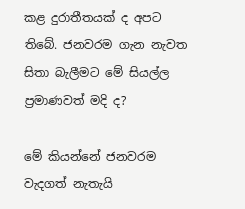කළ දුරාතීතයක් ද අපට තිබේ. ජනවරම ගැන නැවත සිතා බැලීමට මේ සියල්ල ප්‍රමාණවත් මදි ද?

මේ කියන්නේ ජනවරම වැදගත් නැතැයි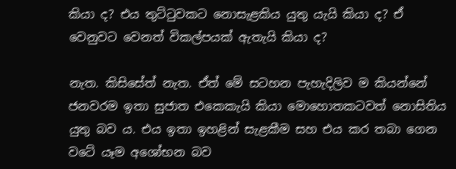කියා ද? එය තුට්ටුවකට නොසැළකිය යුතු යැයි කියා ද? ඒ වෙනුවට වෙනත් විකල්පයක් ඇතැයි කියා ද?

නැත. කිසිසේත් නැත. ඒත් මේ සටහන පැහැදිලිව ම කියන්නේ ජනවරම ඉතා සුජාත එකෙකැයි කියා මොහොතකටවත් නොසිතිය යුතු බව ය. එය ඉතා ඉහළින් සැළකීම සහ එය කර තබා ගෙන වටේ යෑම අශෝභන බව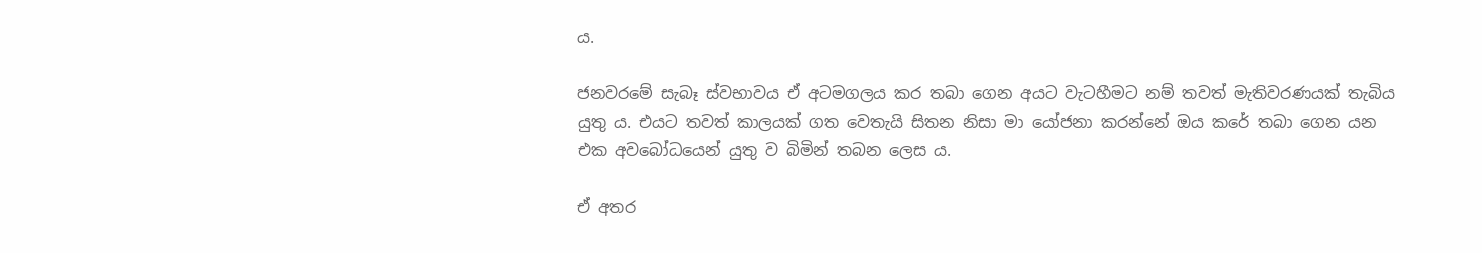ය.

ජනවරමේ සැබෑ ස්වභාවය ඒ අටමගලය කර තබා ගෙන අයට වැටහීමට නම් තවත් මැතිවරණයක් තැබිය යුතු ය. එයට තවත් කාලයක් ගත වෙතැයි සිතන නිසා මා යෝජනා කරන්නේ ඔය කරේ තබා ගෙන යන එක අවබෝධයෙන් යුතු ව බිමින් තබන ලෙස ය.

ඒ අතර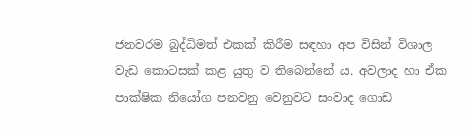ජනවරම බුද්ධිමත් එකක් කිරීම සඳහා අප විසින් විශාල වැඩ කොටසක් කළ යුතු ව තිබෙන්නේ ය. අවලාද හා ඒක පාක්ෂික නියෝග පනවනු වෙනුවට සංවාද ගොඩ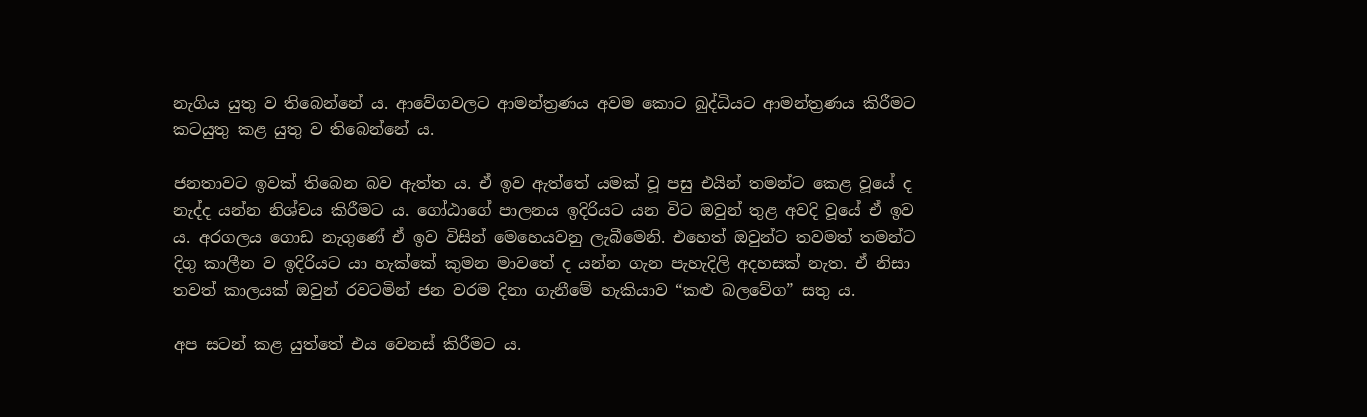නැගිය යුතු ව තිබෙන්නේ ය. ආවේගවලට ආමන්ත්‍රණය අවම කොට බුද්ධියට ආමන්ත්‍රණය කිරීමට කටයුතු කළ යුතු ව තිබෙන්නේ ය.

ජනතාවට ඉවක් තිබෙන බව ඇත්ත ය. ඒ ඉව ඇත්තේ යමක් වූ පසු එයින් තමන්ට කෙළ වූයේ ද නැද්ද යන්න නිශ්චය කිරීමට ය. ගෝඨාගේ පාලනය ඉදිරියට යන විට ඔවුන් තුළ අවදි වූයේ ඒ ඉව ය. අරගලය ගොඩ නැගුණේ ඒ ඉව විසින් මෙහෙයවනු ලැබීමෙනි. එහෙත් ඔවුන්ට තවමත් තමන්ට දිගු කාලීන ව ඉදිරියට යා හැක්කේ කුමන මාවතේ ද යන්න ගැන පැහැදිලි අදහසක් නැත. ඒ නිසා තවත් කාලයක් ඔවුන් රවටමින් ජන වරම දිනා ගැනීමේ හැකියාව “කළු බලවේග” සතු ය.

අප සටන් කළ යුත්තේ එය වෙනස් කිරීමට ය.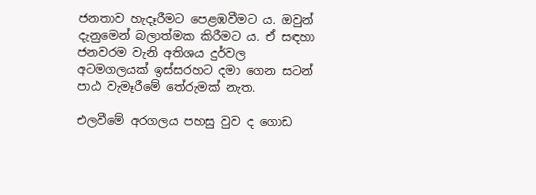ජනතාව හැදෑරීමට පෙළඹවීමට ය. ඔවුන් දැනුමෙන් බලාත්මක කිරීමට ය. ඒ සඳහා ජනවරම වැනි අතිශය දුර්වල අටමගලයක් ඉස්සරහට දමා ගෙන සටන් පාඨ වැමෑරීමේ තේරුමක් නැත.

එලවීමේ අරගලය පහසු වුව ද ගොඩ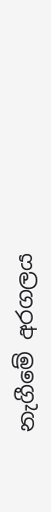නැගීමේ අරගලය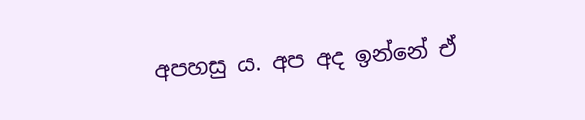අපහසු ය. අප අද ඉන්නේ ඒ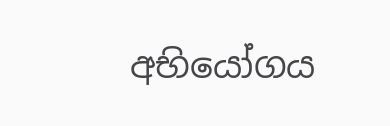අභියෝගය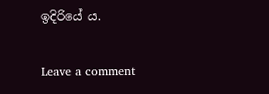ඉදිරියේ ය.

Leave a comment